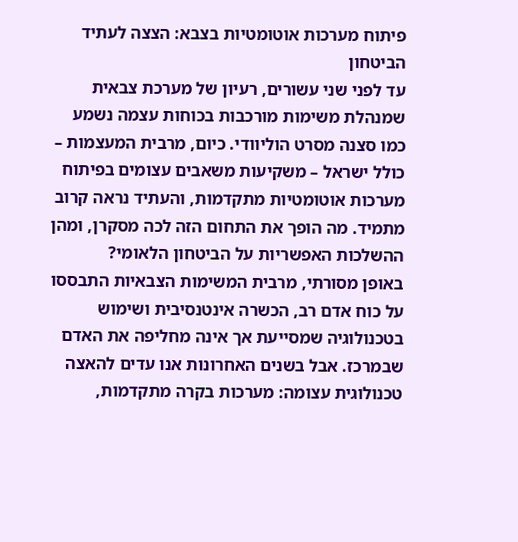פיתוח מערכות אוטומטיות בצבא: הצצה לעתיד הביטחון
עד לפני שני עשורים, רעיון של מערכת צבאית שמנהלת משימות מורכבות בכוחות עצמה נשמע כמו סצנה מסרט הוליוודי. כיום, מרבית המעצמות – כולל ישראל – משקיעות משאבים עצומים בפיתוח מערכות אוטומטיות מתקדמות, והעתיד נראה קרוב מתמיד. מה הופך את התחום הזה לכה מסקרן, ומהן ההשלכות האפשריות על הביטחון הלאומי?
באופן מסורתי, מרבית המשימות הצבאיות התבססו על כוח אדם רב, הכשרה אינטנסיבית ושימוש בטכנולוגיה שמסייעת אך אינה מחליפה את האדם שבמרכז. אבל בשנים האחרונות אנו עדים להאצה טכנולוגית עצומה: מערכות בקרה מתקדמות,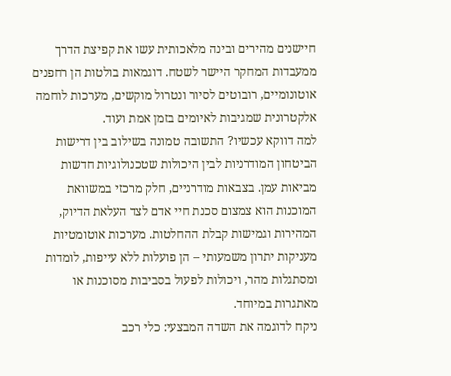חיישנים מהירים ובינה מלאכותית עשו את קפיצת הדרך ממעבדות המחקר היישר לשטח. דוגמאות בולטות הן רחפנים אוטונומיים, רובוטים לסיור ונטרול מוקשים, מערכות לוחמה אלקטרונית שמגיבות לאיומים בזמן אמת ועוד.
למה דווקא עכשיו? התשובה טמונה בשילוב בין דרישות הביטחון המודרניות לבין היכולות שטכנולוגיות חדשות מביאות עמן. בצבאות מודרניים, חלק מרכזי במשוואת המוכנות הוא צמצום סכנת חיי אדם לצד העלאת הדיוק, המהירות וגמישות קבלת ההחלטות. מערכות אוטומטיות מעניקות יתרון משמעותי – הן פועלות ללא עייפות, לומדות ומסתגלות מהר, ויכולות לפעול בסביבות מסוכנות או מאתגרות במיוחד.
ניקח לדוגמה את השדה המבצעי: כלי רכב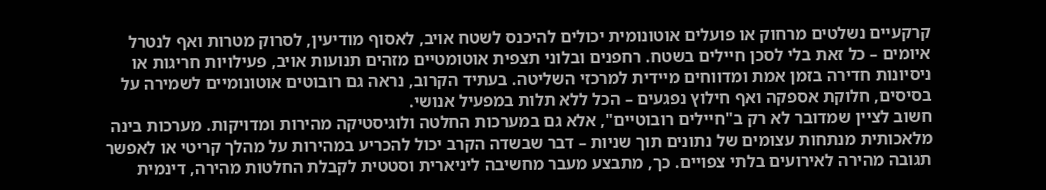קרקעיים נשלטים מרחוק או פועלים אוטונומית יכולים להיכנס לשטח אויב, לאסוף מודיעין, לסרוק מטרות ואף לנטרל איומים – כל זאת בלי לסכן חיילים בשטח. רחפנים ובלוני תצפית אוטומטיים מזהים תנועות אויב, פעילויות חריגות או ניסיונות חדירה בזמן אמת ומדווחים מיידית למרכזי השליטה. בעתיד הקרוב, נראה גם רובוטים אוטונומיים לשמירה על בסיסים, חלוקת אספקה ואף חילוץ נפגעים – הכל ללא תלות במפעיל אנושי.
חשוב לציין שמדובר לא רק ב"חיילים רובוטיים", אלא גם במערכות החלטה ולוגיסטיקה מהירות ומדויקות. מערכות בינה מלאכותית מנתחות עצומים של נתונים תוך שניות – דבר שבשדה הקרב יכול להכריע במהירות על מהלך קריטי או לאפשר תגובה מהירה לאירועים בלתי צפויים. כך, מתבצע מעבר מחשיבה ליניארית וסטטית לקבלת החלטות מהירה, דינמית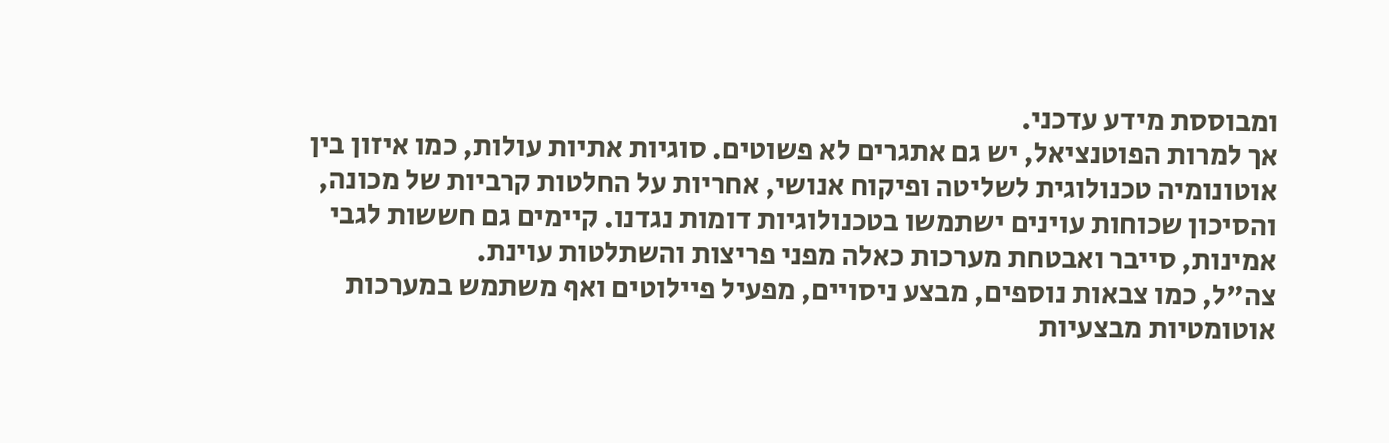ומבוססת מידע עדכני.
אך למרות הפוטנציאל, יש גם אתגרים לא פשוטים. סוגיות אתיות עולות, כמו איזון בין אוטונומיה טכנולוגית לשליטה ופיקוח אנושי, אחריות על החלטות קרביות של מכונה, והסיכון שכוחות עוינים ישתמשו בטכנולוגיות דומות נגדנו. קיימים גם חששות לגבי אמינות, סייבר ואבטחת מערכות כאלה מפני פריצות והשתלטות עוינת.
צה"ל, כמו צבאות נוספים, מבצע ניסויים, מפעיל פיילוטים ואף משתמש במערכות אוטומטיות מבצעיות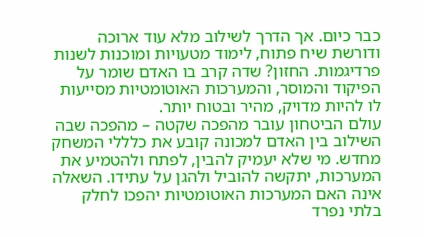כבר כיום. אך הדרך לשילוב מלא עוד ארוכה ודורשת שיח פתוח, לימוד מטעויות ומוכנות לשנות פרדיגמות. החזון? שדה קרב בו האדם שומר על הפיקוד והמוסר, והמערכות האוטומטיות מסייעות לו להיות מדויק, מהיר ובטוח יותר.
עולם הביטחון עובר מהפכה שקטה – מהפכה שבה השילוב בין האדם למכונה קובע את כלללי המשחק מחדש. מי שלא יעמיק להבין, לפתח ולהטמיע את המערכות, יתקשה להוביל ולהגן על עתידו. השאלה אינה האם המערכות האוטומטיות יהפכו לחלק בלתי נפרד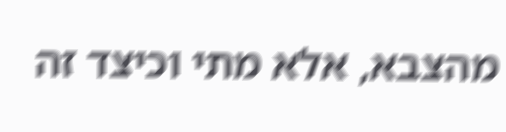מהצבא, אלא מתי וכיצד זה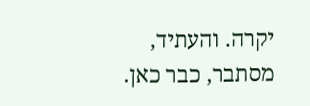יקרה. והעתיד, מסתבר, כבר כאן.